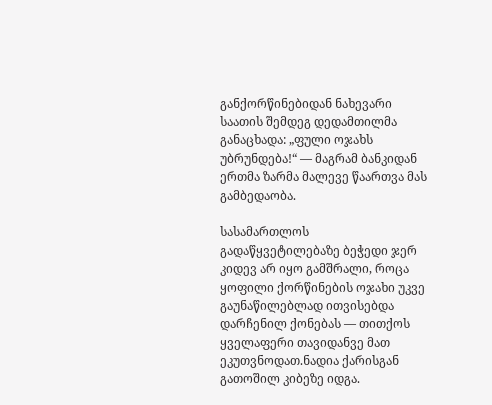განქორწინებიდან ნახევარი საათის შემდეგ დედამთილმა განაცხადა: „ფული ოჯახს უბრუნდება!“ — მაგრამ ბანკიდან ერთმა ზარმა მალევე წაართვა მას გამბედაობა.

სასამართლოს გადაწყვეტილებაზე ბეჭედი ჯერ კიდევ არ იყო გამშრალი, როცა ყოფილი ქორწინების ოჯახი უკვე გაუნაწილებლად ითვისებდა დარჩენილ ქონებას — თითქოს ყველაფერი თავიდანვე მათ ეკუთვნოდათ.ნადია ქარისგან გათოშილ კიბეზე იდგა.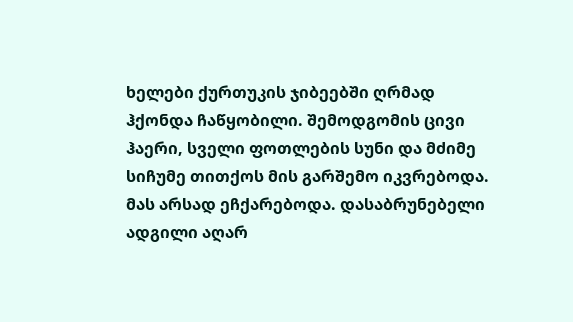ხელები ქურთუკის ჯიბეებში ღრმად ჰქონდა ჩაწყობილი. შემოდგომის ცივი ჰაერი, სველი ფოთლების სუნი და მძიმე სიჩუმე თითქოს მის გარშემო იკვრებოდა. მას არსად ეჩქარებოდა. დასაბრუნებელი ადგილი აღარ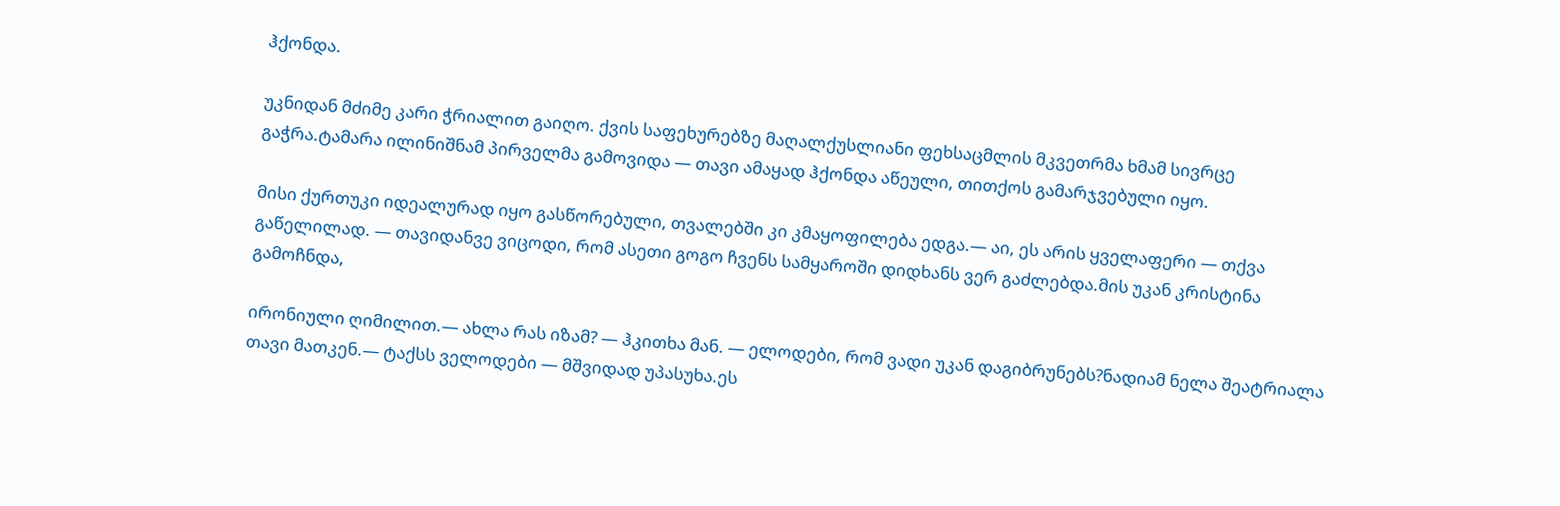ჰქონდა.

უკნიდან მძიმე კარი ჭრიალით გაიღო. ქვის საფეხურებზე მაღალქუსლიანი ფეხსაცმლის მკვეთრმა ხმამ სივრცე გაჭრა.ტამარა ილინიშნამ პირველმა გამოვიდა — თავი ამაყად ჰქონდა აწეული, თითქოს გამარჯვებული იყო.

მისი ქურთუკი იდეალურად იყო გასწორებული, თვალებში კი კმაყოფილება ედგა.— აი, ეს არის ყველაფერი — თქვა გაწელილად. — თავიდანვე ვიცოდი, რომ ასეთი გოგო ჩვენს სამყაროში დიდხანს ვერ გაძლებდა.მის უკან კრისტინა გამოჩნდა,

ირონიული ღიმილით.— ახლა რას იზამ? — ჰკითხა მან. — ელოდები, რომ ვადი უკან დაგიბრუნებს?ნადიამ ნელა შეატრიალა თავი მათკენ.— ტაქსს ველოდები — მშვიდად უპასუხა.ეს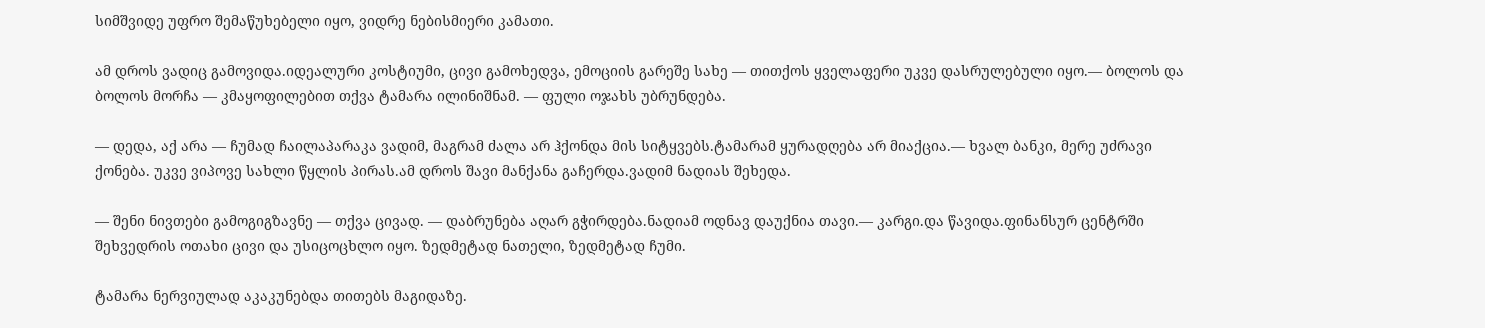სიმშვიდე უფრო შემაწუხებელი იყო, ვიდრე ნებისმიერი კამათი.

ამ დროს ვადიც გამოვიდა.იდეალური კოსტიუმი, ცივი გამოხედვა, ემოციის გარეშე სახე — თითქოს ყველაფერი უკვე დასრულებული იყო.— ბოლოს და ბოლოს მორჩა — კმაყოფილებით თქვა ტამარა ილინიშნამ. — ფული ოჯახს უბრუნდება.

— დედა, აქ არა — ჩუმად ჩაილაპარაკა ვადიმ, მაგრამ ძალა არ ჰქონდა მის სიტყვებს.ტამარამ ყურადღება არ მიაქცია.— ხვალ ბანკი, მერე უძრავი ქონება. უკვე ვიპოვე სახლი წყლის პირას.ამ დროს შავი მანქანა გაჩერდა.ვადიმ ნადიას შეხედა.

— შენი ნივთები გამოგიგზავნე — თქვა ცივად. — დაბრუნება აღარ გჭირდება.ნადიამ ოდნავ დაუქნია თავი.— კარგი.და წავიდა.ფინანსურ ცენტრში შეხვედრის ოთახი ცივი და უსიცოცხლო იყო. ზედმეტად ნათელი, ზედმეტად ჩუმი.

ტამარა ნერვიულად აკაკუნებდა თითებს მაგიდაზე.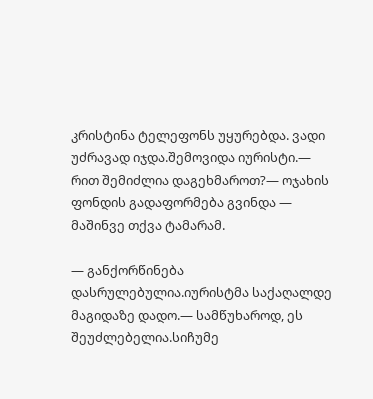კრისტინა ტელეფონს უყურებდა. ვადი უძრავად იჯდა.შემოვიდა იურისტი.— რით შემიძლია დაგეხმაროთ?— ოჯახის ფონდის გადაფორმება გვინდა — მაშინვე თქვა ტამარამ.

— განქორწინება დასრულებულია.იურისტმა საქაღალდე მაგიდაზე დადო.— სამწუხაროდ, ეს შეუძლებელია.სიჩუმე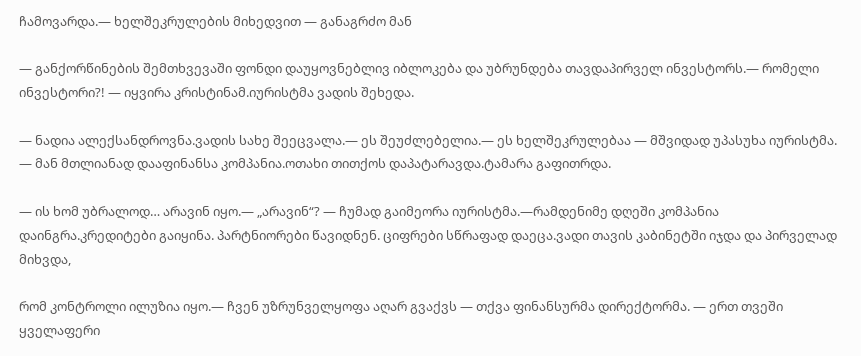ჩამოვარდა.— ხელშეკრულების მიხედვით — განაგრძო მან

— განქორწინების შემთხვევაში ფონდი დაუყოვნებლივ იბლოკება და უბრუნდება თავდაპირველ ინვესტორს.— რომელი ინვესტორი?! — იყვირა კრისტინამ.იურისტმა ვადის შეხედა.

— ნადია ალექსანდროვნა.ვადის სახე შეეცვალა.— ეს შეუძლებელია.— ეს ხელშეკრულებაა — მშვიდად უპასუხა იურისტმა. — მან მთლიანად დააფინანსა კომპანია.ოთახი თითქოს დაპატარავდა.ტამარა გაფითრდა.

— ის ხომ უბრალოდ… არავინ იყო.— „არავინ“? — ჩუმად გაიმეორა იურისტმა.—რამდენიმე დღეში კომპანია დაინგრა.კრედიტები გაიყინა. პარტნიორები წავიდნენ. ციფრები სწრაფად დაეცა.ვადი თავის კაბინეტში იჯდა და პირველად მიხვდა,

რომ კონტროლი ილუზია იყო.— ჩვენ უზრუნველყოფა აღარ გვაქვს — თქვა ფინანსურმა დირექტორმა. — ერთ თვეში ყველაფერი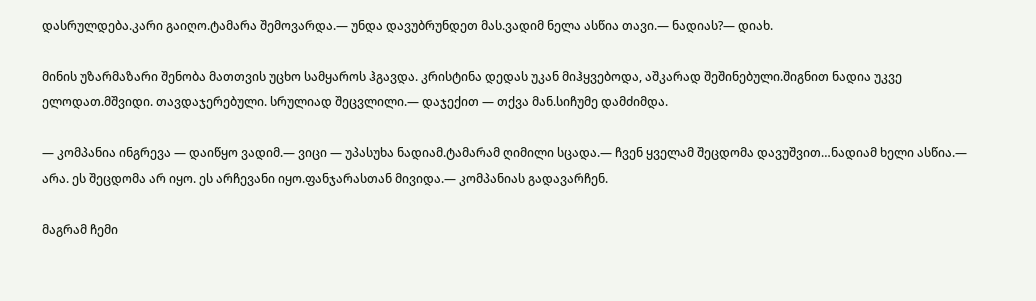დასრულდება.კარი გაიღო.ტამარა შემოვარდა.— უნდა დავუბრუნდეთ მას.ვადიმ ნელა ასწია თავი.— ნადიას?— დიახ.

მინის უზარმაზარი შენობა მათთვის უცხო სამყაროს ჰგავდა. კრისტინა დედას უკან მიჰყვებოდა, აშკარად შეშინებული.შიგნით ნადია უკვე ელოდათ.მშვიდი. თავდაჯერებული. სრულიად შეცვლილი.— დაჯექით — თქვა მან.სიჩუმე დამძიმდა.

— კომპანია ინგრევა — დაიწყო ვადიმ.— ვიცი — უპასუხა ნადიამ.ტამარამ ღიმილი სცადა.— ჩვენ ყველამ შეცდომა დავუშვით…ნადიამ ხელი ასწია.— არა. ეს შეცდომა არ იყო. ეს არჩევანი იყო.ფანჯარასთან მივიდა.— კომპანიას გადავარჩენ.

მაგრამ ჩემი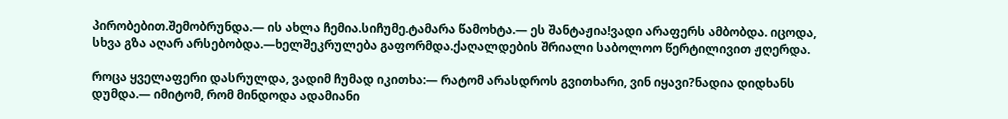პირობებით.შემობრუნდა.— ის ახლა ჩემია.სიჩუმე.ტამარა წამოხტა.— ეს შანტაჟია!ვადი არაფერს ამბობდა. იცოდა, სხვა გზა აღარ არსებობდა.—ხელშეკრულება გაფორმდა.ქაღალდების შრიალი საბოლოო წერტილივით ჟღერდა.

როცა ყველაფერი დასრულდა, ვადიმ ჩუმად იკითხა:— რატომ არასდროს გვითხარი, ვინ იყავი?ნადია დიდხანს დუმდა.— იმიტომ, რომ მინდოდა ადამიანი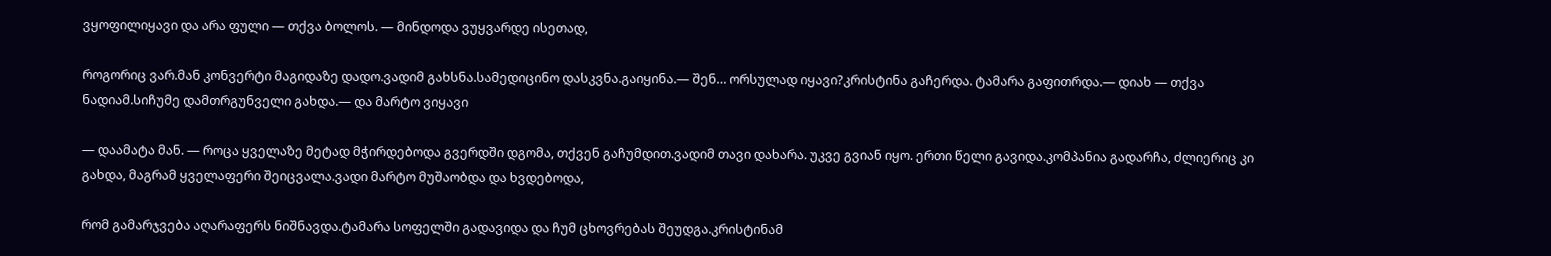ვყოფილიყავი და არა ფული — თქვა ბოლოს. — მინდოდა ვუყვარდე ისეთად,

როგორიც ვარ.მან კონვერტი მაგიდაზე დადო.ვადიმ გახსნა.სამედიცინო დასკვნა.გაიყინა.— შენ… ორსულად იყავი?კრისტინა გაჩერდა. ტამარა გაფითრდა.— დიახ — თქვა ნადიამ.სიჩუმე დამთრგუნველი გახდა.— და მარტო ვიყავი

— დაამატა მან. — როცა ყველაზე მეტად მჭირდებოდა გვერდში დგომა, თქვენ გაჩუმდით.ვადიმ თავი დახარა. უკვე გვიან იყო. ერთი წელი გავიდა.კომპანია გადარჩა, ძლიერიც კი გახდა, მაგრამ ყველაფერი შეიცვალა.ვადი მარტო მუშაობდა და ხვდებოდა,

რომ გამარჯვება აღარაფერს ნიშნავდა.ტამარა სოფელში გადავიდა და ჩუმ ცხოვრებას შეუდგა.კრისტინამ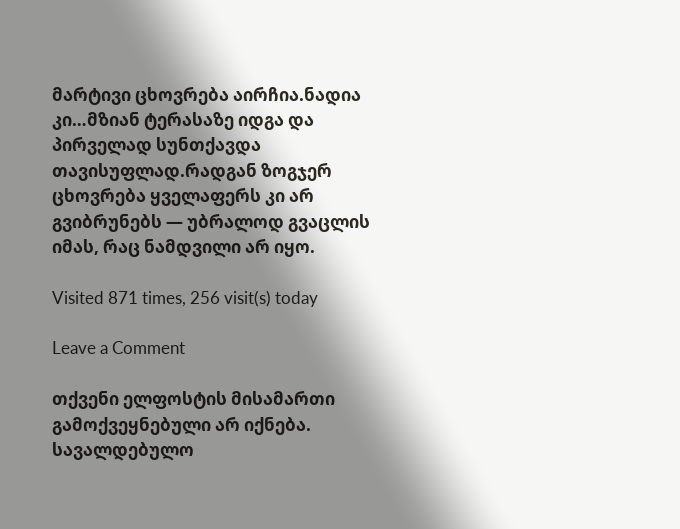მარტივი ცხოვრება აირჩია.ნადია კი…მზიან ტერასაზე იდგა და პირველად სუნთქავდა თავისუფლად.რადგან ზოგჯერ ცხოვრება ყველაფერს კი არ გვიბრუნებს — უბრალოდ გვაცლის იმას, რაც ნამდვილი არ იყო.

Visited 871 times, 256 visit(s) today

Leave a Comment

თქვენი ელფოსტის მისამართი გამოქვეყნებული არ იქნება. სავალდებულო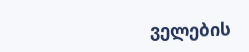ველების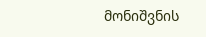მონიშვნის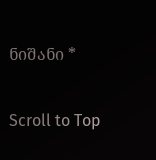ნიშანი *

Scroll to Top